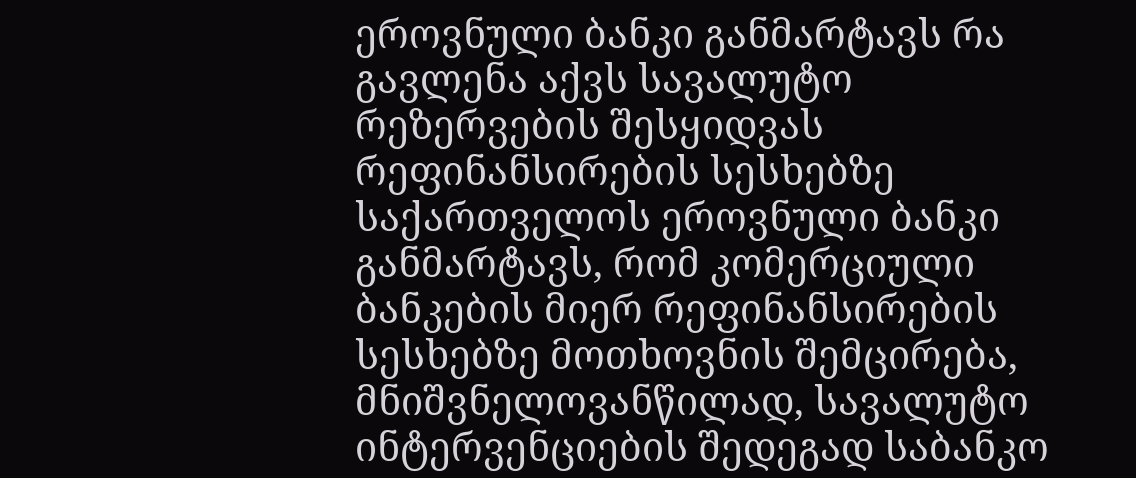ეროვნული ბანკი განმარტავს რა გავლენა აქვს სავალუტო რეზერვების შესყიდვას რეფინანსირების სესხებზე
საქართველოს ეროვნული ბანკი განმარტავს, რომ კომერციული ბანკების მიერ რეფინანსირების სესხებზე მოთხოვნის შემცირება, მნიშვნელოვანწილად, სავალუტო ინტერვენციების შედეგად საბანკო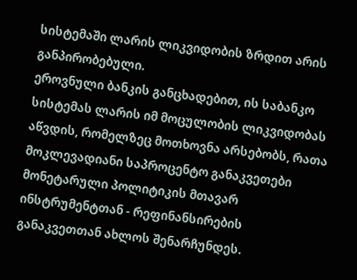სისტემაში ლარის ლიკვიდობის ზრდით არის განპირობებული.
ეროვნული ბანკის განცხადებით, ის საბანკო სისტემას ლარის იმ მოცულობის ლიკვიდობას აწვდის, რომელზეც მოთხოვნა არსებობს, რათა მოკლევადიანი საპროცენტო განაკვეთები მონეტარული პოლიტიკის მთავარ ინსტრუმენტთან - რეფინანსირების განაკვეთთან ახლოს შენარჩუნდეს.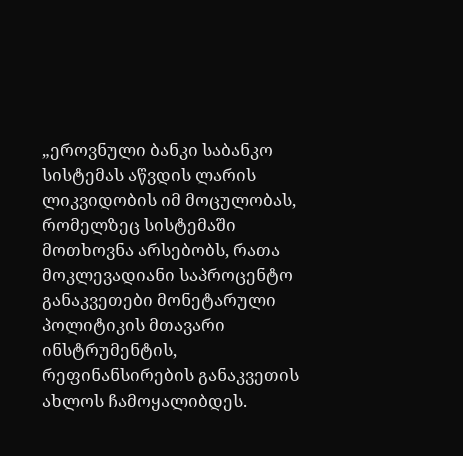„ეროვნული ბანკი საბანკო სისტემას აწვდის ლარის ლიკვიდობის იმ მოცულობას, რომელზეც სისტემაში მოთხოვნა არსებობს, რათა მოკლევადიანი საპროცენტო განაკვეთები მონეტარული პოლიტიკის მთავარი ინსტრუმენტის, რეფინანსირების განაკვეთის ახლოს ჩამოყალიბდეს.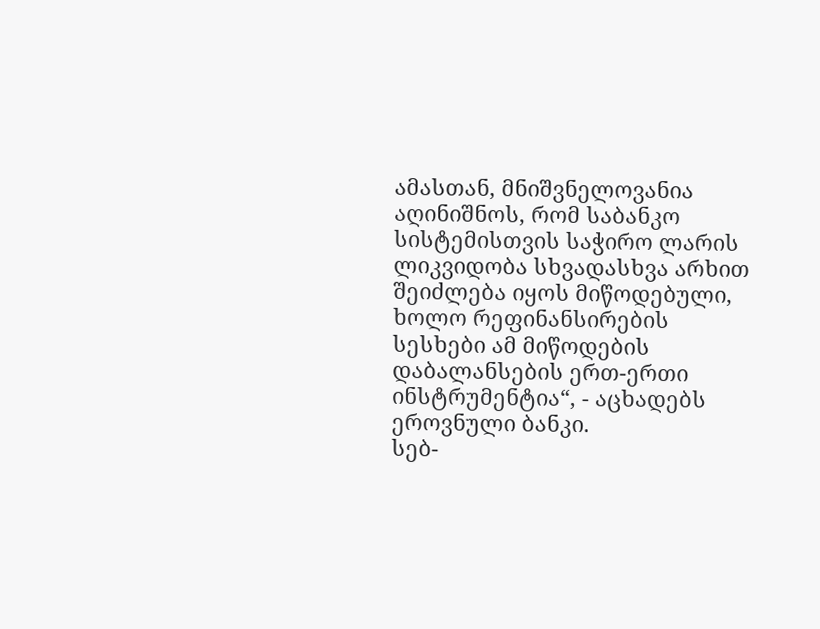ამასთან, მნიშვნელოვანია აღინიშნოს, რომ საბანკო სისტემისთვის საჭირო ლარის ლიკვიდობა სხვადასხვა არხით შეიძლება იყოს მიწოდებული, ხოლო რეფინანსირების სესხები ამ მიწოდების დაბალანსების ერთ-ერთი ინსტრუმენტია“, - აცხადებს ეროვნული ბანკი.
სებ-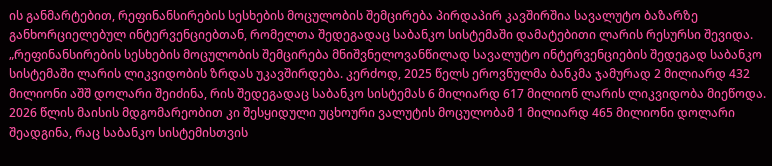ის განმარტებით, რეფინანსირების სესხების მოცულობის შემცირება პირდაპირ კავშირშია სავალუტო ბაზარზე განხორციელებულ ინტერვენციებთან, რომელთა შედეგადაც საბანკო სისტემაში დამატებითი ლარის რესურსი შევიდა.
„რეფინანსირების სესხების მოცულობის შემცირება მნიშვნელოვანწილად სავალუტო ინტერვენციების შედეგად საბანკო სისტემაში ლარის ლიკვიდობის ზრდას უკავშირდება. კერძოდ, 2025 წელს ეროვნულმა ბანკმა ჯამურად 2 მილიარდ 432 მილიონი აშშ დოლარი შეიძინა, რის შედეგადაც საბანკო სისტემას 6 მილიარდ 617 მილიონ ლარის ლიკვიდობა მიეწოდა. 2026 წლის მაისის მდგომარეობით კი შესყიდული უცხოური ვალუტის მოცულობამ 1 მილიარდ 465 მილიონი დოლარი შეადგინა, რაც საბანკო სისტემისთვის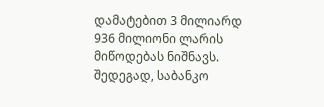დამატებით 3 მილიარდ 936 მილიონი ლარის მიწოდებას ნიშნავს. შედეგად, საბანკო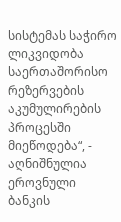სისტემას საჭირო ლიკვიდობა საერთაშორისო რეზერვების აკუმულირების პროცესში მიეწოდება“, - აღნიშნულია ეროვნული ბანკის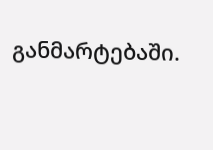განმარტებაში.